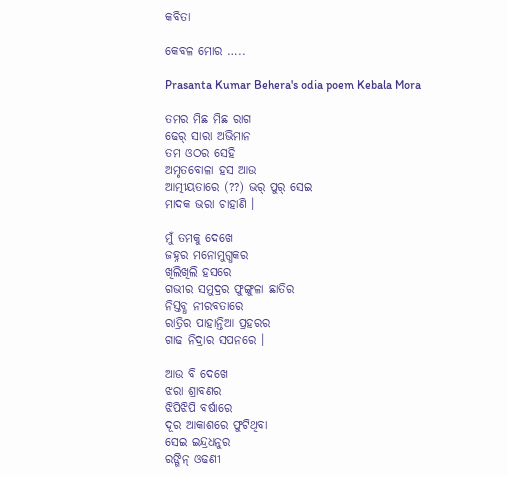କବିତା

କେବଳ ମୋର …..

Prasanta Kumar Behera's odia poem Kebala Mora

ତମର ମିଛ ମିଛ ରାଗ
ଢେର୍ ସାରା ଅଭିମାନ
ତମ ଓଠର ସେହି
ଅମୃତବୋଳା ହସ ଆଉ
ଆତ୍ମୀୟତାରେ (??) ଭର୍ ପୁର୍ ସେଇ
ମାଦକ ଭରା ଚାହାଣି ।

ମୁଁ ତମକୁ ଦେଖେ
ଜହ୍ନର ମନୋମୁଗ୍ଧକର
ଖିଲିଖିଲି ହସରେ
ଗଭୀର ସମୁଦ୍ରର ଫୁଙ୍ଗୁଳା ଛାତିର
ନିସ୍ତବ୍ଧ ନୀରବତାରେ
ରାତ୍ରିର ପାହାନ୍ତିଆ ପ୍ରହରର
ଗାଢ ନିଦ୍ରାର ସପନରେ ।

ଆଉ ବି ଦେଖେ
ଝରା ଶ୍ରାବଣର
ଝିପିଝିପି ବର୍ଷାରେ
ଦୂର ଆକାଶରେ ଫୁଟିଥିବା
ସେଇ ଇନ୍ଦ୍ରଧନୁର
ରଙ୍ଗିନ୍ ଓଢଣୀ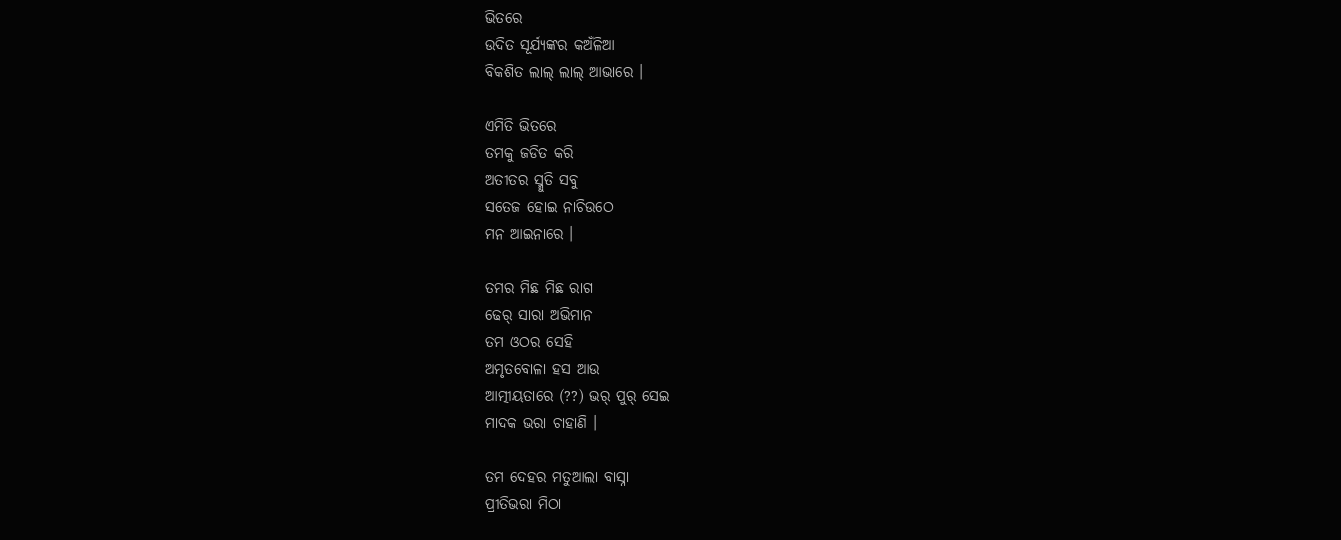ଭିତରେ
ଉଦିତ ସୂର୍ଯ୍ୟଙ୍କର କଅଁଳିଆ
ବିକଶିତ ଲାଲ୍ ଲାଲ୍ ଆଭାରେ ।

ଏମିତି ଭିତରେ
ତମକୁ ଜଡିତ କରି
ଅତୀତର ସ୍ମୁତି ସବୁ
ସତେଜ ହୋଇ ନାଚିଉଠେ
ମନ ଆଇନାରେ ।

ତମର ମିଛ ମିଛ ରାଗ
ଢେର୍ ସାରା ଅଭିମାନ
ତମ ଓଠର ସେହି
ଅମୃତବୋଳା ହସ ଆଉ
ଆତ୍ମୀୟତାରେ (??) ଭର୍ ପୁର୍ ସେଇ
ମାଦକ ଭରା ଚାହାଣି ।

ତମ ଦେହର ମତୁଆଲା ବାସ୍ନା
ପ୍ରୀତିଭରା ମିଠା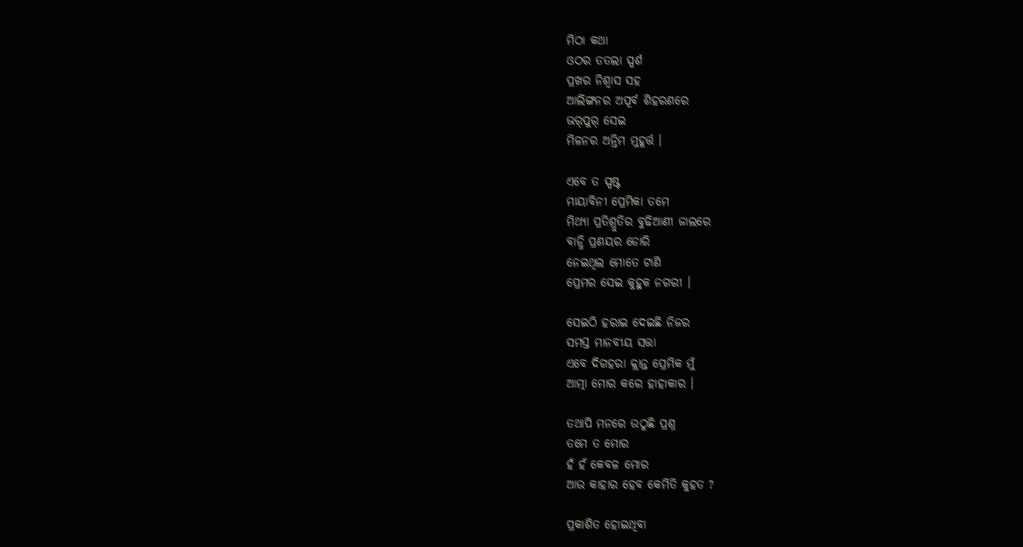ମିଠା କଥା
ଓଠର ତତଲା ସ୍ପର୍ଶ
ପ୍ରଖର ନିଶ୍ୱାସ ସହ
ଆଲିଙ୍ଗନର ଅପୂର୍ବ ଶିହରଣରେ
ଭର୍‌ପୁର୍ ସେଇ
ମିଳନର ଅନ୍ତିମ ମୁହୂର୍ତ୍ତ ।

ଏବେ ତ ସ୍ପଷ୍ଟ
ମାୟାବିନୀ ପ୍ରେମିକା ତମେ
ମିଥ୍ୟା ପ୍ରତିଶ୍ରୁତିର ବୁଢିଆଣୀ ଜାଲରେ
ବାନ୍ଧି ପ୍ରଣୟର ଡୋରି
ନେଇଥିଲ ମୋତେ ଟାଣି
ପ୍ରେମର ସେଇ କୁହୁକ ନଗରୀ ।

ସେଇଠି ହରାଇ ଦେଇଛି ନିଜର
ସମସ୍ତ ମାନବୀୟ ସତ୍ତା
ଏବେ ଦିଗହରା କ୍ଲାନ୍ତ ପ୍ରେମିକ ମୁଁ
ଆତ୍ମା ମୋର କରେ ହାହାକାର ।

ତଥାପି ମନରେ ଉଠୁଛି ପ୍ରଶ୍ନ
ତମେ ତ ମୋର
ହଁ ହଁ କେବଳ ମୋର
ଆଉ କାହାର ହେବ କେମିତି କୁହତ ?

ପ୍ରକାଶିତ ହୋଇଥିବା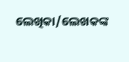ଲେଖିକା/ଲେଖକଙ୍କ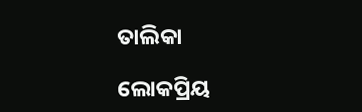ତାଲିକା

ଲୋକପ୍ରିୟ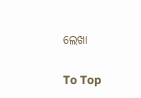ଲେଖା

To Top